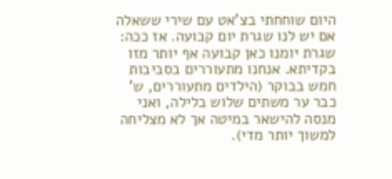היום שוחחתי בצ'אט עם שירי ששאלה אם יש לנו שגרת יום קבועה. אז ככה: שגרת יומנו כאן קבועה אף יותר מזו בקדיתא. אנחנו מתעוררים בסביבות חמש בבוקר (הילדים מתעוררים, ש' כבר ער משתים שלוש בלילה, ואני מנסה להישאר במיטה אך לא מצליחה למשוך יותר מדי).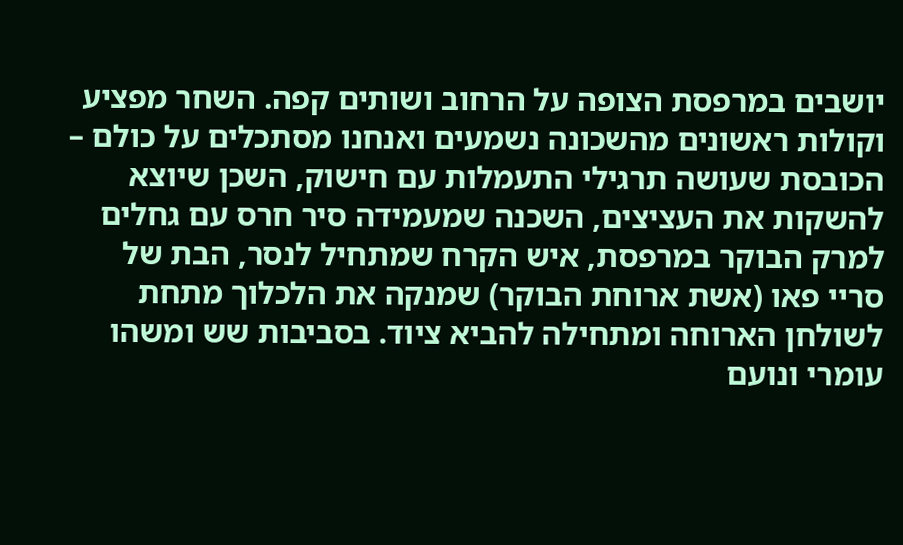יושבים במרפסת הצופה על הרחוב ושותים קפה. השחר מפציע וקולות ראשונים מהשכונה נשמעים ואנחנו מסתכלים על כולם – הכובסת שעושה תרגילי התעמלות עם חישוק, השכן שיוצא להשקות את העציצים, השכנה שמעמידה סיר חרס עם גחלים למרק הבוקר במרפסת, איש הקרח שמתחיל לנסר, הבת של סריי פאו (אשת ארוחת הבוקר) שמנקה את הלכלוך מתחת לשולחן הארוחה ומתחילה להביא ציוד. בסביבות שש ומשהו עומרי ונועם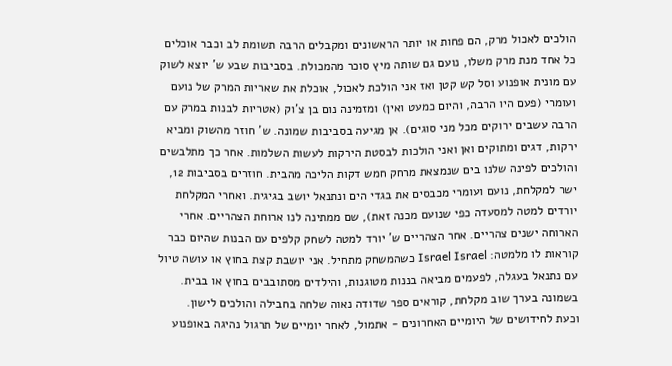הולכים לאכול מרק, הם פחות או יותר הראשונים ומקבלים הרבה תשומת לב וכבר אוכלים כל אחד מנת מרק משלו, נועם גם שותה מיץ סוכר מהמכולת. בסביבות שבע ש' יוצא לשוק עם מונית אופנוע וסל קש קטן ואז אני הולכת לאכול, אוכלת את שאריות המרק של נועם ועומרי (פעם היו הרבה, והיום כמעט ואין) ומזמינה נום בן צ'וק (אטריות לבנות במרק עם הרבה עשבים ירוקים מכל מני סוגים). אן מגיעה בסביבות שמונה. ש' חוזר מהשוק ומביא ירקות, דגים ומתוקים ואן ואני הולכות לבסטת הירקות לעשות השלמות. אחר כך מתלבשים והולכים לפינה שלנו בים שנמצאת מרחק חמש דקות הליכה מהבית. חוזרים בסביבות 12, ישר למקלחת, נועם ועומרי מכבסים את בגדי הים ונתנאל יושב בגיגית. ואחרי המקלחת יורדים למטה למסעדה כפי שנועם מכנה זאת), שם ממתינה לנו ארוחת הצהריים. אחרי הארוחה ישנים צהריים. אחר הצהריים ש' יורד למטה לשחק קלפים עם הבנות שהיום כבר קוראות לו מלמטה: Israel Israel כשהמשחק מתחיל. אני יושבת קצת בחוץ או עושה טיול עם נתנאל בעגלה, לפעמים מביאה בננות מטוגנות, והילדים מסתובבים בחוץ או בבית. בשמונה בערך שוב מקלחת, קוראים ספר שדודה נאוה שלחה בחבילה והולכים לישון.
וכעת לחידושים של היומיים האחרונים - אתמול, לאחר יומיים של תרגול נהיגה באופנוע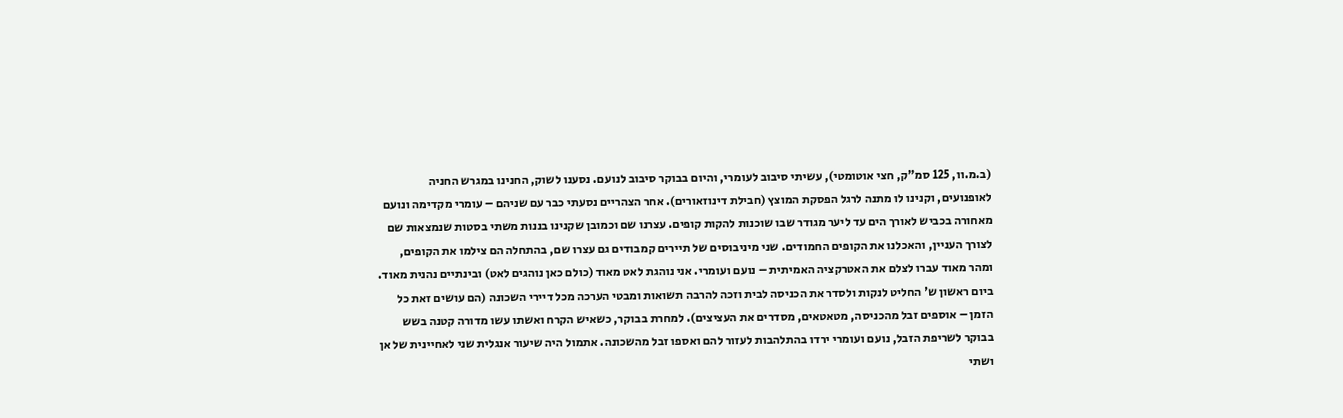(ב.מ.וו, 125 סמ"ק, חצי אוטומטי), עשיתי סיבוב לעומרי, והיום בבוקר סיבוב לנועם. נסענו לשוק, החנינו במגרש החניה לאופנועים, וקנינו לו מתנה לרגל הפסקת המוצץ (חבילת דינוזאורים). אחר הצהריים נסעתי כבר עם שניהם – עומרי מקדימה ונועם מאחורה בכביש לאורך הים עד ליער מגודר שבו שוכנות להקות קופים. עצרנו שם וכמובן שקנינו בננות משתי בסטות שנמצאות שם לצורך העניין, והאכלנו את הקופים החמודים. שני מיניבוסים של תיירים קמבודים גם עצרו שם, בהתחלה הם צילמו את הקופים, ומהר מאוד עברו לצלם את האטרקציה האמיתית – נועם ועומרי. אני נוהגת לאט מאוד (כולם כאן נוהגים לאט) ובינתיים נהנית מאוד. ביום ראשון ש' החליט לנקות ולסדר את הכניסה לבית וזכה להרבה תשואות ומבטי הערכה מכל דיירי השכונה (הם עושים זאת כל הזמן – אוספים זבל מהכניסה, מטאטאים, מסדרים את העציצים). למחרת בבוקר, כשאיש הקרח ואשתו עשו מדורה קטנה בשש בבוקר לשריפת הזבל, נועם ועומרי ירדו בהתלהבות לעזור להם ואספו זבל מהשכונה. אתמול היה שיעור אנגלית שני לאחיינית של אן ושתי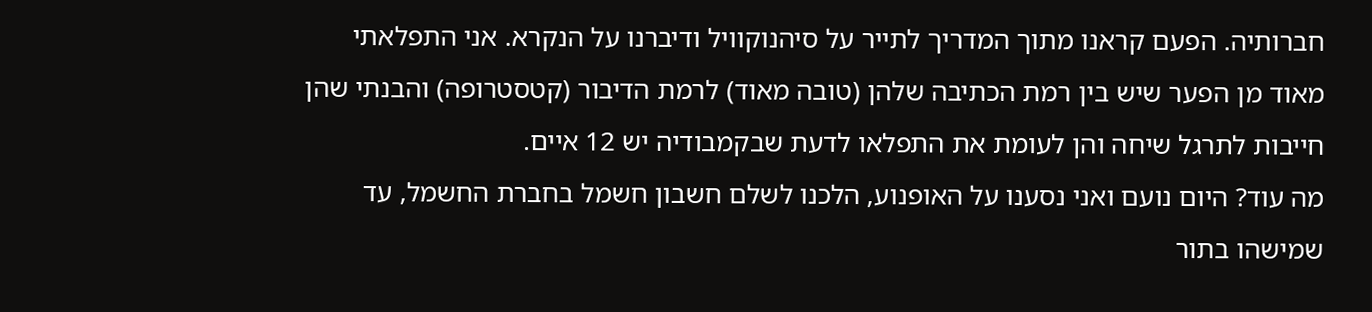חברותיה. הפעם קראנו מתוך המדריך לתייר על סיהנוקוויל ודיברנו על הנקרא. אני התפלאתי מאוד מן הפער שיש בין רמת הכתיבה שלהן (טובה מאוד) לרמת הדיבור (קטסטרופה) והבנתי שהן חייבות לתרגל שיחה והן לעומת את התפלאו לדעת שבקמבודיה יש 12 איים.
מה עוד? היום נועם ואני נסענו על האופנוע, הלכנו לשלם חשבון חשמל בחברת החשמל, עד שמישהו בתור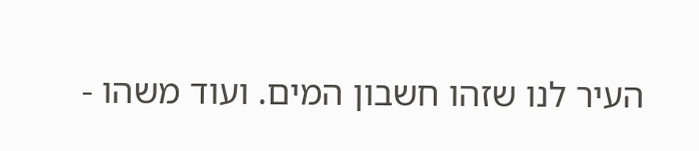העיר לנו שזהו חשבון המים. ועוד משהו -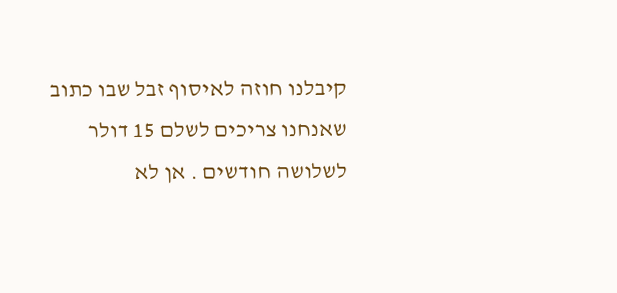קיבלנו חוזה לאיסוף זבל שבו כתוב שאנחנו צריכים לשלם 15 דולר לשלושה חודשים . אן לא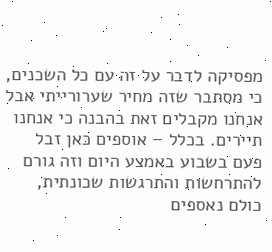מפסיקה לדבר על זה עם כל השכנים, כי מסתבר שזה מחיר שערורייתי אבל אנחנו מקבלים זאת בהבנה כי אנחנו תיירים. בכלל – אוספים כאן זבל פעם בשבוע באמצע היום וזה גורם להתרחשות והתרגשות שכונתית, כולם נאספים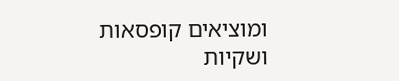ומוציאים קופסאות ושקיות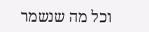וכל מה שנשמר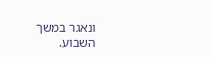ונאגר במשך השבוע.